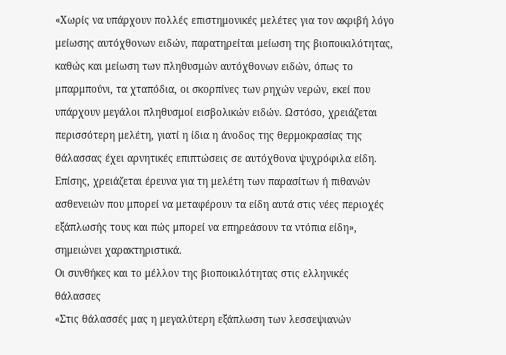«Χωρίς να υπάρχουν πολλές επιστημονικές μελέτες για τον ακριβή λόγο μείωσης αυτόχθονων ειδών, παρατηρείται μείωση της βιοποικιλότητας, καθώς και μείωση των πληθυσμών αυτόχθονων ειδών, όπως το μπαρμπούνι, τα χταπόδια, οι σκορπίνες των ρηχών νερών, εκεί που υπάρχουν μεγάλοι πληθυσμοί εισβολικών ειδών. Ωστόσο, χρειάζεται περισσότερη μελέτη, γιατί η ίδια η άνοδος της θερμοκρασίας της θάλασσας έχει αρνητικές επιπτώσεις σε αυτόχθονα ψυχρόφιλα είδη. Επίσης, χρειάζεται έρευνα για τη μελέτη των παρασίτων ή πιθανών ασθενειών που μπορεί να μεταφέρουν τα είδη αυτά στις νέες περιοχές εξάπλωσής τους και πώς μπορεί να επηρεάσουν τα ντόπια είδη», σημειώνει χαρακτηριστικά.
Οι συνθήκες και το μέλλον της βιοποικιλότητας στις ελληνικές θάλασσες
«Στις θάλασσές μας η μεγαλύτερη εξάπλωση των λεσσεψιανών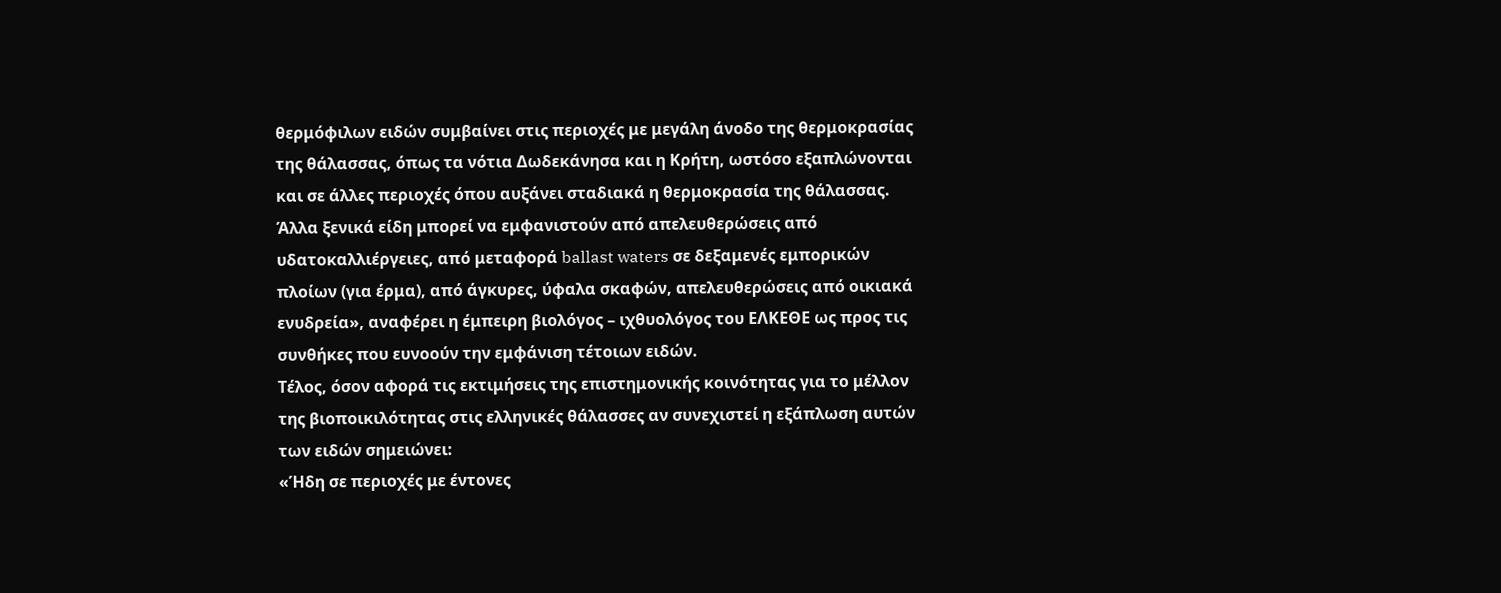θερμόφιλων ειδών συμβαίνει στις περιοχές με μεγάλη άνοδο της θερμοκρασίας της θάλασσας, όπως τα νότια Δωδεκάνησα και η Κρήτη, ωστόσο εξαπλώνονται και σε άλλες περιοχές όπου αυξάνει σταδιακά η θερμοκρασία της θάλασσας. Άλλα ξενικά είδη μπορεί να εμφανιστούν από απελευθερώσεις από υδατοκαλλιέργειες, από μεταφορά ballast waters σε δεξαμενές εμπορικών πλοίων (για έρμα), από άγκυρες, ύφαλα σκαφών, απελευθερώσεις από οικιακά ενυδρεία», αναφέρει η έμπειρη βιολόγος – ιχθυολόγος του ΕΛΚΕΘΕ ως προς τις συνθήκες που ευνοούν την εμφάνιση τέτοιων ειδών.
Τέλος, όσον αφορά τις εκτιμήσεις της επιστημονικής κοινότητας για το μέλλον της βιοποικιλότητας στις ελληνικές θάλασσες αν συνεχιστεί η εξάπλωση αυτών των ειδών σημειώνει:
«Ήδη σε περιοχές με έντονες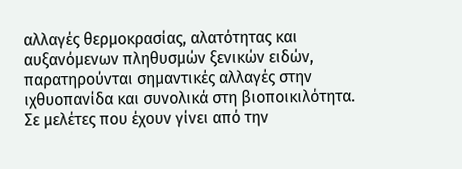αλλαγές θερμοκρασίας, αλατότητας και αυξανόμενων πληθυσμών ξενικών ειδών, παρατηρούνται σημαντικές αλλαγές στην ιχθυοπανίδα και συνολικά στη βιοποικιλότητα. Σε μελέτες που έχουν γίνει από την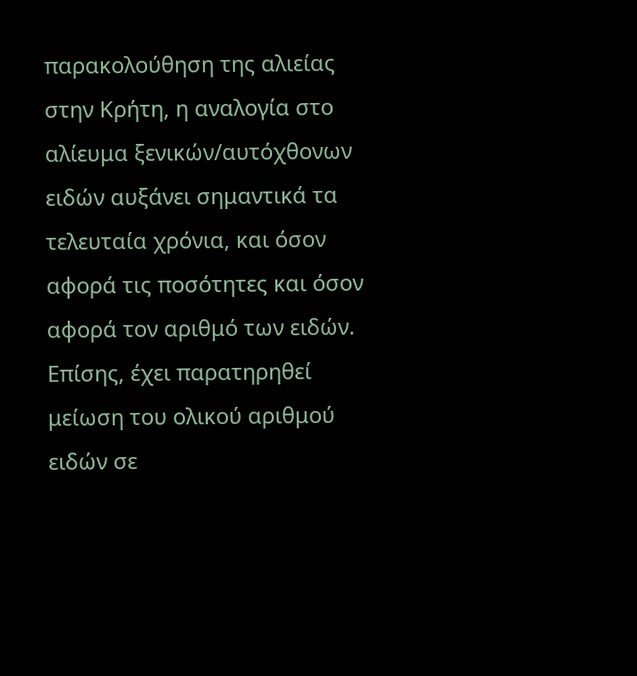παρακολούθηση της αλιείας στην Κρήτη, η αναλογία στο αλίευμα ξενικών/αυτόχθονων ειδών αυξάνει σημαντικά τα τελευταία χρόνια, και όσον αφορά τις ποσότητες και όσον αφορά τον αριθμό των ειδών. Επίσης, έχει παρατηρηθεί μείωση του ολικού αριθμού ειδών σε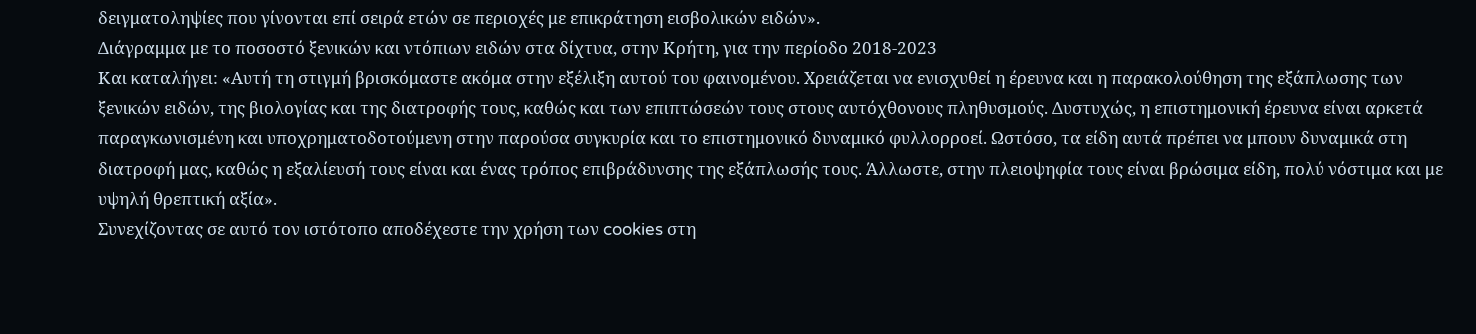δειγματοληψίες που γίνονται επί σειρά ετών σε περιοχές με επικράτηση εισβολικών ειδών».
Διάγραμμα με το ποσοστό ξενικών και ντόπιων ειδών στα δίχτυα, στην Κρήτη, για την περίοδο 2018-2023
Και καταλήγει: «Αυτή τη στιγμή βρισκόμαστε ακόμα στην εξέλιξη αυτού του φαινομένου. Χρειάζεται να ενισχυθεί η έρευνα και η παρακολούθηση της εξάπλωσης των ξενικών ειδών, της βιολογίας και της διατροφής τους, καθώς και των επιπτώσεών τους στους αυτόχθονους πληθυσμούς. Δυστυχώς, η επιστημονική έρευνα είναι αρκετά παραγκωνισμένη και υποχρηματοδοτούμενη στην παρούσα συγκυρία και το επιστημονικό δυναμικό φυλλορροεί. Ωστόσο, τα είδη αυτά πρέπει να μπουν δυναμικά στη διατροφή μας, καθώς η εξαλίευσή τους είναι και ένας τρόπος επιβράδυνσης της εξάπλωσής τους. Άλλωστε, στην πλειοψηφία τους είναι βρώσιμα είδη, πολύ νόστιμα και με υψηλή θρεπτική αξία».
Συνεχίζοντας σε αυτό τον ιστότοπο αποδέχεστε την χρήση των cookies στη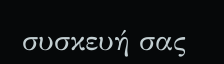συσκευή σας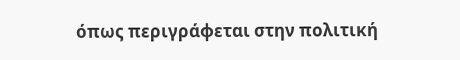όπως περιγράφεται στην πολιτική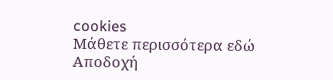cookies
Μάθετε περισσότερα εδώ
Αποδοχή